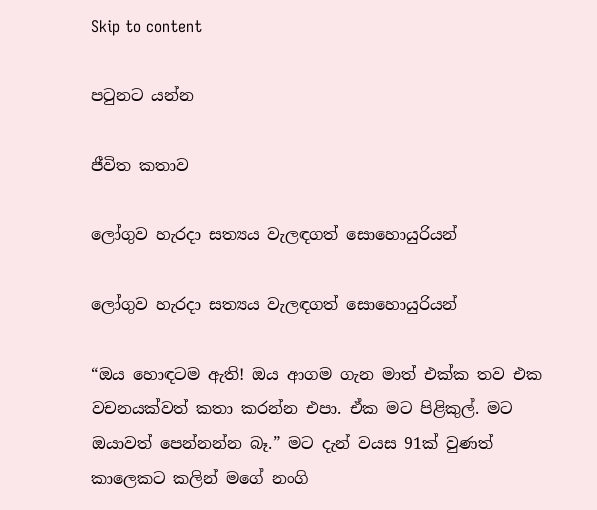Skip to content

පටුනට යන්න

ජීවිත කතාව

ලෝගුව හැරදා සත්‍යය වැලඳගත් සොහොයුරියන්

ලෝගුව හැරදා සත්‍යය වැලඳගත් සොහොයුරියන්

“ඔය හොඳටම ඇති! ඔය ආගම ගැන මාත් එක්ක තව එක වචනයක්වත් කතා කරන්න එපා. ඒක මට පිළිකුල්. මට ඔයාවත් පෙන්නන්න බෑ.” මට දැන් වයස 91ක් වුණත් කාලෙකට කලින් මගේ නංගි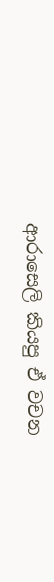ආරාසෙලි කියපු ඒ වචන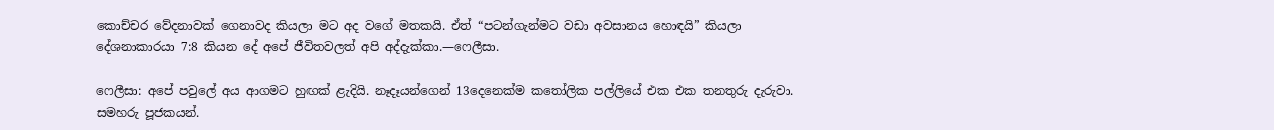කොච්චර වේදනාවක් ගෙනාවද කියලා මට අද වගේ මතකයි. ඒත් “පටන්ගැන්මට වඩා අවසානය හොඳයි” කියලා දේශනාකාරයා 7:8 කියන දේ අපේ ජීවිතවලත් අපි අද්දැක්කා.—ෆෙලීසා.

ෆෙලීසා: අපේ පවුලේ අය ආගමට හුඟක් ළැදියි. නෑදෑයන්ගෙන් 13දෙනෙක්ම කතෝලික පල්ලියේ එක එක තනතුරු දැරුවා. සමහරු පූජකයන්.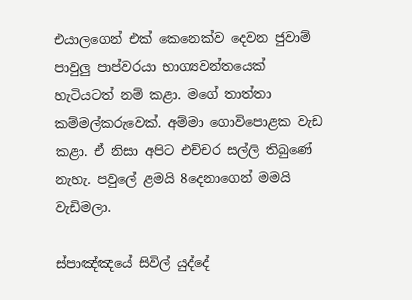එයාලගෙන් එක් කෙනෙක්ව දෙවන ජුවාම් පාවුලු පාප්වරයා භාග්‍යවන්තයෙක් හැටියටත් නම් කළා. මගේ තාත්තා කම්මල්කරුවෙක්. අම්මා ගොවිපොළක වැඩ කළා. ඒ නිසා අපිට එච්චර සල්ලි තිබුණේ නැහැ. පවුලේ ළමයි 8දෙනාගෙන් මමයි වැඩිමලා.

ස්පාඤ්ඤයේ සිවිල් යුද්දේ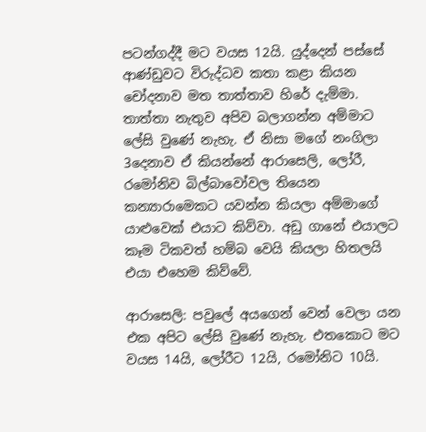පටන්ගද්දී මට වයස 12යි. යුද්දෙන් පස්සේ ආණ්ඩුවට විරුද්ධව කතා කළා කියන චෝදනාව මත තාත්තාව හිරේ දැම්මා. තාත්තා නැතුව අපිව බලාගන්න අම්මාට ලේසි වුණේ නැහැ. ඒ නිසා මගේ නංගිලා 3දෙනාව ඒ කියන්නේ ආරාසෙලි, ලෝරී, රමෝනිව බිල්බාවෝවල තියෙන කන්‍යාරාමෙකට යවන්න කියලා අම්මාගේ යාළුවෙක් එයාට කිව්වා. අඩු ගානේ එයාලට කෑම ටිකවත් හම්බ වෙයි කියලා හිතලයි එයා එහෙම කිව්වේ.

ආරාසෙලි: පවුලේ අයගෙන් වෙන් වෙලා යන එක අපිට ලේසි වුණේ නැහැ. එතකොට මට වයස 14යි, ලෝරීට 12යි, රමෝනිට 10යි.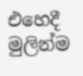එහෙදී මුලින්ම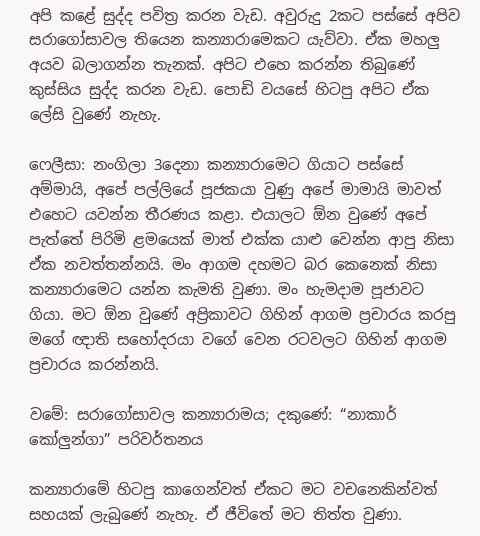අපි කළේ සුද්ද පවිත්‍ර කරන වැඩ. අවුරුදු 2කට පස්සේ අපිව සරාගෝසාවල තියෙන කන්‍යාරාමෙකට යැව්වා. ඒක මහලු අයව බලාගන්න තැනක්. අපිට එහෙ කරන්න තිබුණේ කුස්සිය සුද්ද කරන වැඩ. පොඩි වයසේ හිටපු අපිට ඒක ලේසි වුණේ නැහැ.

ෆෙලීසා: නංගිලා 3දෙනා කන්‍යාරාමෙට ගියාට පස්සේ අම්මායි, අපේ පල්ලියේ පූජකයා වුණු අපේ මාමායි මාවත් එහෙට යවන්න තීරණය කළා. එයාලට ඕන වුණේ අපේ පැත්තේ පිරිමි ළමයෙක් මාත් එක්ක යාළු වෙන්න ආපු නිසා ඒක නවත්තන්නයි. මං ආගම දහමට බර කෙනෙක් නිසා කන්‍යාරාමෙට යන්න කැමති වුණා. මං හැමදාම පූජාවට ගියා. මට ඕන වුණේ අප්‍රිකාවට ගිහින් ආගම ප්‍රචාරය කරපු මගේ ඥාති සහෝදරයා වගේ වෙන රටවලට ගිහින් ආගම ප්‍රචාරය කරන්නයි.

වමේ: සරාගෝසාවල කන්‍යාරාමය; දකුණේ: “නාකාර් කෝලුන්ගා” පරිවර්තනය

කන්‍යාරාමේ හිටපු කාගෙන්වත් ඒකට මට වචනෙකින්වත් සහයක් ලැබුණේ නැහැ. ඒ ජීවිතේ මට තිත්ත වුණා.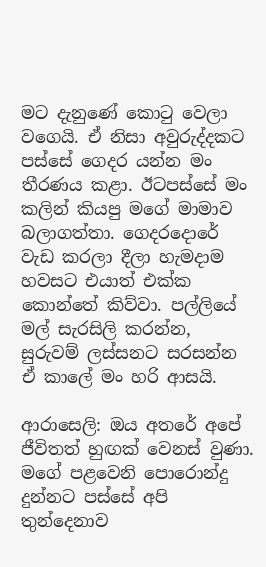මට දැනුණේ කොටු වෙලා වගෙයි. ඒ නිසා අවුරුද්දකට පස්සේ ගෙදර යන්න මං තීරණය කළා. ඊටපස්සේ මං කලින් කියපු මගේ මාමාව බලාගත්තා. ගෙදරදොරේ වැඩ කරලා දීලා හැමදාම හවසට එයාත් එක්ක කොන්තේ කිව්වා. පල්ලියේ මල් සැරසිලි කරන්න, සුරුවම් ලස්සනට සරසන්න ඒ කාලේ මං හරි ආසයි.

ආරාසෙලි: ඔය අතරේ අපේ ජීවිතත් හුඟක් වෙනස් වුණා. මගේ පළවෙනි පොරොන්දු දුන්නට පස්සේ අපි තුන්දෙනාව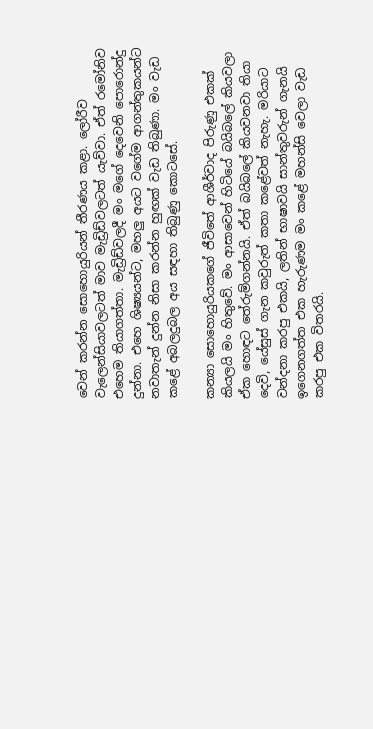වෙන් කරන්න සොහොයුරියන් තීරණය කළා. ලෝරීව වැලෙන්සියාවලටත් මාව මැඩ්‍රිඩ්වලටත් යැව්වා. ඒත් රමෝනිව එහෙම තියාගත්තා. මැඩ්‍රිඩ්වලදී මං මගේ දෙවෙනි පොරොන්දු දුන්නා. එහෙ ශිෂ්‍යයන්ට, මහලු අයට වගේම ආගන්තුකයන්ට නවාතැන් දුන්න නිසා කරන්න හුඟක් වැඩ තිබුණා. මං වැඩ කළේ අබලදුබල අය සඳහා තිබුණු කොටසේ.

කන්‍යා සොහොයුරියකගේ ජීවිතේ ආශීර්වාද පිරුණු එකක් කියලයි මං හිතුවේ. මං ආසාවෙන් හිටියේ බයිබලේ කියවලා ඒක හොඳට තේරුම්ගන්නයි. ඒත් බයිබලේ කියවනවා තියා දෙවි, යේසුස් ගැන කවුරුත් කතා කළේවත් නැහැ. මරියාට වන්දනා කරපු එකයි, ලතින් භාෂාවයි සාන්තුවරුන් ගැනයි ඉගෙනගත්ත එක හැරුණම මං කළේ මහන්සි වෙලා වැඩ කරපු එක විතරයි.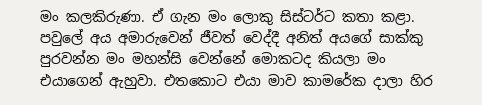මං කලකිරුණා. ඒ ගැන මං ලොකු සිස්ටර්ට කතා කළා. පවුලේ අය අමාරුවෙන් ජීවත් වෙද්දී අනිත් අයගේ සාක්කු පුරවන්න මං මහන්සි වෙන්නේ මොකටද කියලා මං එයාගෙන් ඇහුවා. එතකොට එයා මාව කාමරේක දාලා හිර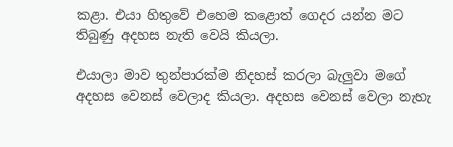කළා. එයා හිතුවේ එහෙම කළොත් ගෙදර යන්න මට තිබුණු අදහස නැති වෙයි කියලා.

එයාලා මාව තුන්පාරක්ම නිදහස් කරලා බැලුවා මගේ අදහස වෙනස් වෙලාද කියලා. අදහස වෙනස් වෙලා නැහැ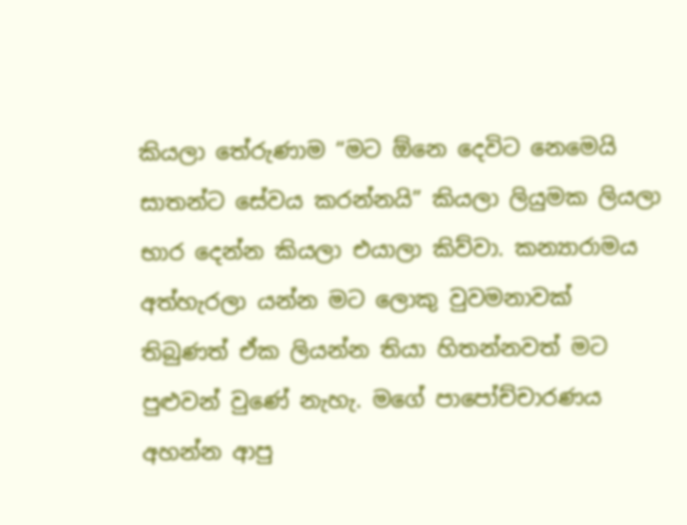කියලා තේරුණාම “මට ඕනෙ දෙවිට නෙමෙයි සාතන්ට සේවය කරන්නයි” කියලා ලියුමක ලියලා භාර දෙන්න කියලා එයාලා කිව්වා. කන්‍යාරාමය අත්හැරලා යන්න මට ලොකු වුවමනාවක් තිබුණත් ඒක ලියන්න තියා හිතන්නවත් මට පුළුවන් වුණේ නැහැ. මගේ පාපෝච්චාරණය අහන්න ආපු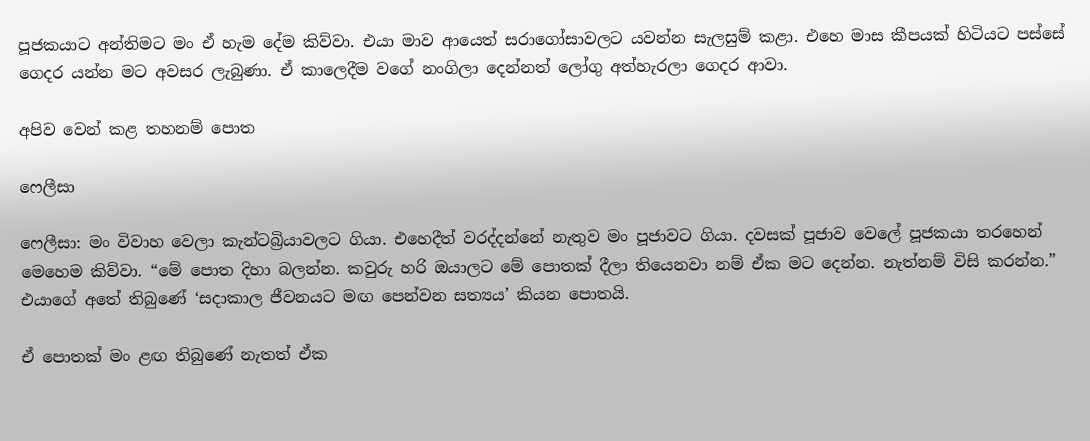පූජකයාට අන්තිමට මං ඒ හැම දේම කිව්වා. එයා මාව ආයෙත් සරාගෝසාවලට යවන්න සැලසුම් කළා. එහෙ මාස කීපයක් හිටියට පස්සේ ගෙදර යන්න මට අවසර ලැබුණා. ඒ කාලෙදීම වගේ නංගිලා දෙන්නත් ලෝගු අත්හැරලා ගෙදර ආවා.

අපිව වෙන් කළ තහනම් පොත

ෆෙලීසා

ෆෙලීසා: මං විවාහ වෙලා කැන්ටබ්‍රියාවලට ගියා. එහෙදීත් වරද්දන්නේ නැතුව මං පූජාවට ගියා. දවසක් පූජාව වෙලේ පූජකයා තරහෙන් මෙහෙම කිව්වා. “මේ පොත දිහා බලන්න. කවුරු හරි ඔයාලට මේ පොතක් දීලා තියෙනවා නම් ඒක මට දෙන්න. නැත්නම් විසි කරන්න.” එයාගේ අතේ තිබුණේ ‘සදාකාල ජීවනයට මඟ පෙන්වන සත්‍යය’ කියන පොතයි.

ඒ පොතක් මං ළඟ තිබුණේ නැතත් ඒක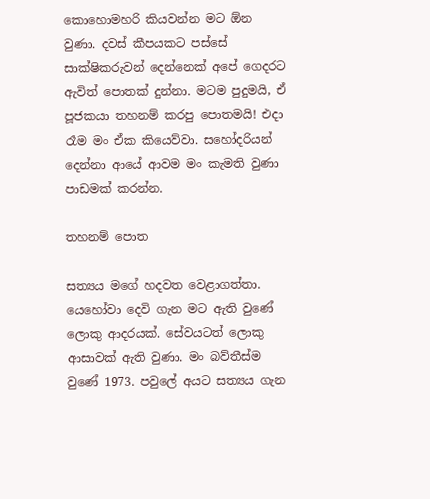කොහොමහරි කියවන්න මට ඕන වුණා. දවස් කීපයකට පස්සේ සාක්ෂිකරුවන් දෙන්නෙක් අපේ ගෙදරට ඇවිත් පොතක් දුන්නා. මටම පුදුමයි, ඒ පූජකයා තහනම් කරපු පොතමයි! එදා රෑම මං ඒක කියෙව්වා. සහෝදරියන් දෙන්නා ආයේ ආවම මං කැමති වුණා පාඩමක් කරන්න.

තහනම් පොත

සත්‍යය මගේ හදවත වෙළාගත්තා. යෙහෝවා දෙවි ගැන මට ඇති වුණේ ලොකු ආදරයක්. සේවයටත් ලොකු ආසාවක් ඇති වුණා. මං බව්තීස්ම වුණේ 1973. පවුලේ අයට සත්‍යය ගැන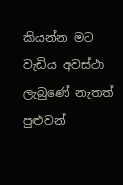කියන්න මට වැඩිය අවස්ථා ලැබුණේ නැතත් පුළුවන්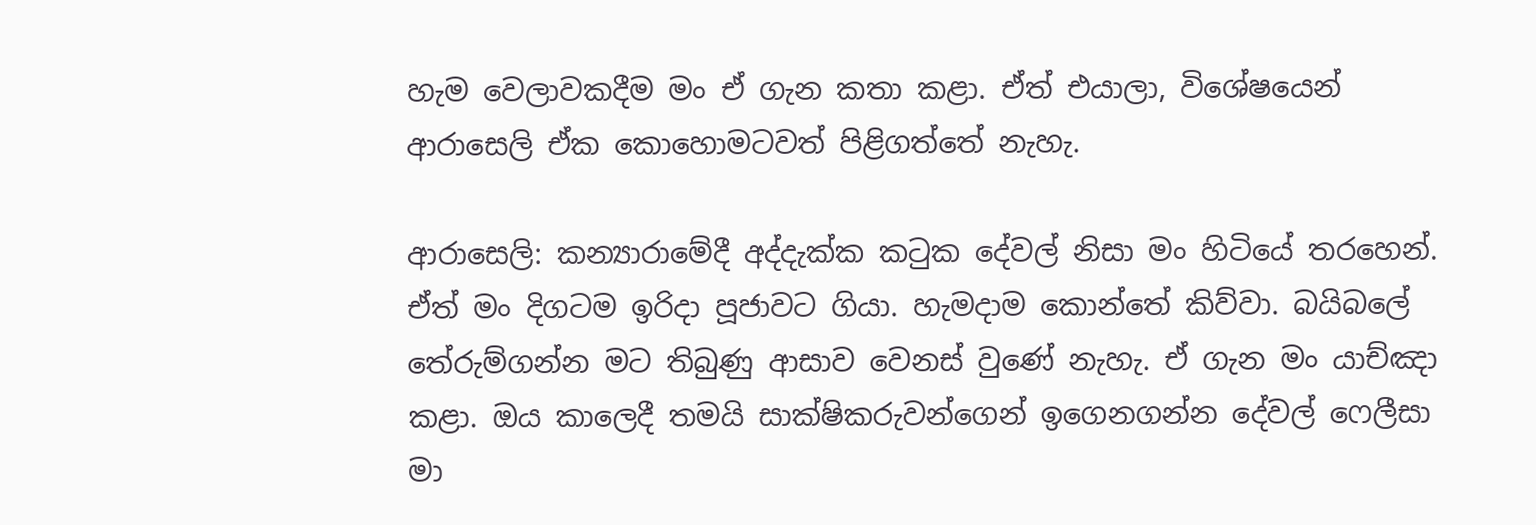හැම වෙලාවකදීම මං ඒ ගැන කතා කළා. ඒත් එයාලා, විශේෂයෙන් ආරාසෙලි ඒක කොහොමටවත් පිළිගත්තේ නැහැ.

ආරාසෙලි: කන්‍යාරාමේදී අද්දැක්ක කටුක දේවල් නිසා මං හිටියේ තරහෙන්. ඒත් මං දිගටම ඉරිදා පූජාවට ගියා. හැමදාම කොන්තේ කිව්වා. බයිබලේ තේරුම්ගන්න මට තිබුණු ආසාව වෙනස් වුණේ නැහැ. ඒ ගැන මං යාච්ඤා කළා. ඔය කාලෙදී තමයි සාක්ෂිකරුවන්ගෙන් ඉගෙනගන්න දේවල් ෆෙලීසා මා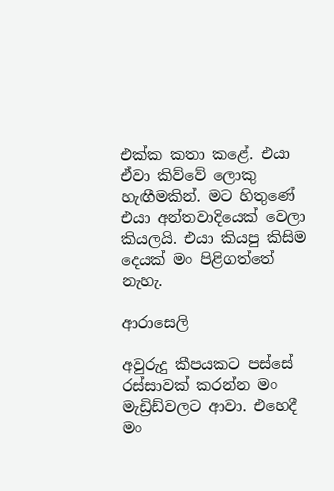එක්ක කතා කළේ. එයා ඒවා කිව්වේ ලොකු හැඟීමකින්. මට හිතුණේ එයා අන්තවාදියෙක් වෙලා කියලයි. එයා කියපු කිසිම දෙයක් මං පිළිගත්තේ නැහැ.

ආරාසෙලි

අවුරුදු කීපයකට පස්සේ රස්සාවක් කරන්න මං මැඩ්‍රිඩ්වලට ආවා. එහෙදී මං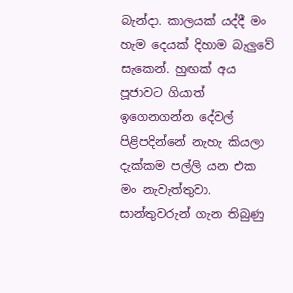බැන්දා. කාලයක් යද්දී මං හැම දෙයක් දිහාම බැලුවේ සැකෙන්. හුඟක් අය පූජාවට ගියාත් ඉගෙනගන්න දේවල් පිළිපදින්නේ නැහැ කියලා දැක්කම පල්ලි යන එක මං නැවැත්තුවා. සාන්තුවරුන් ගැන තිබුණු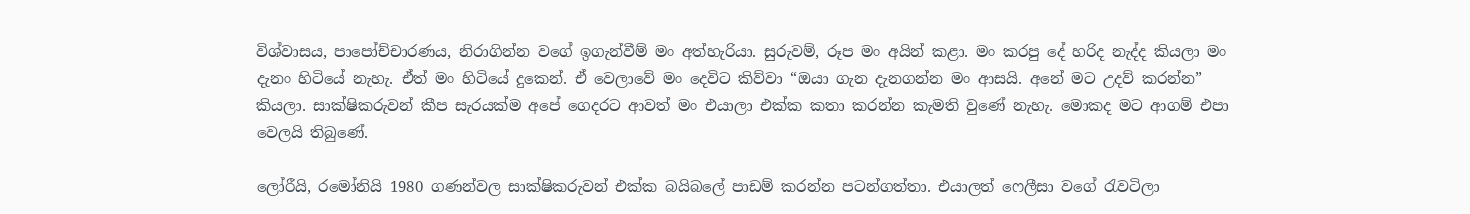විශ්වාසය, පාපෝච්චාරණය, නිරාගින්න වගේ ඉගැන්වීම් මං අත්හැරියා. සුරුවම්, රූප මං අයින් කළා. මං කරපු දේ හරිද නැද්ද කියලා මං දැනං හිටියේ නැහැ. ඒත් මං හිටියේ දුකෙන්. ඒ වෙලාවේ මං දෙවිට කිව්වා “ඔයා ගැන දැනගන්න මං ආසයි. අනේ මට උදව් කරන්න” කියලා. සාක්ෂිකරුවන් කීප සැරයක්ම අපේ ගෙදරට ආවත් මං එයාලා එක්ක කතා කරන්න කැමති වුණේ නැහැ. මොකද මට ආගම් එපා වෙලයි තිබුණේ.

ලෝරීයි, රමෝනියි 1980 ගණන්වල සාක්ෂිකරුවන් එක්ක බයිබලේ පාඩම් කරන්න පටන්ගත්තා. එයාලත් ෆෙලීසා වගේ රැවටිලා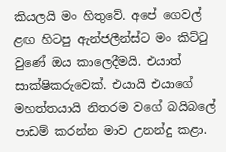කියලයි මං හිතුවේ. අපේ ගෙවල් ළඟ හිටපු ඇන්ජලීන්ස්ට මං කිට්ටු වුණේ ඔය කාලෙදීමයි. එයාත් සාක්ෂිකරුවෙක්. එයායි එයාගේ මහත්තයායි නිතරම වගේ බයිබලේ පාඩම් කරන්න මාව උනන්දු කළා.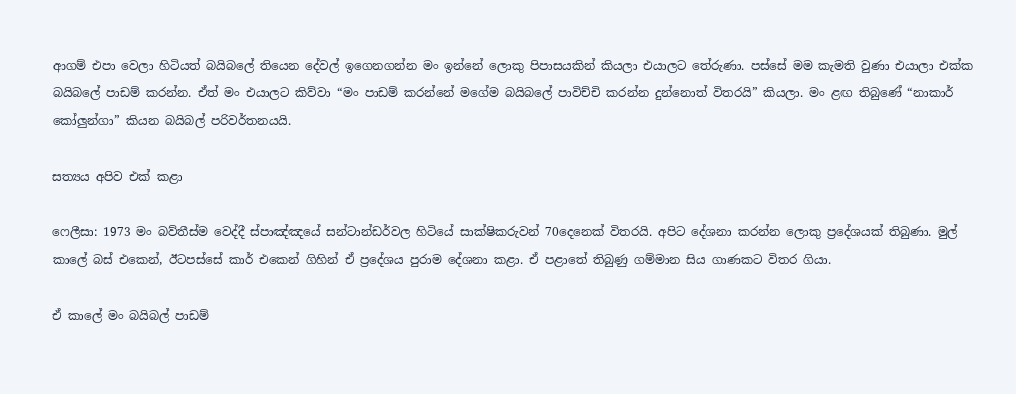ආගම් එපා වෙලා හිටියත් බයිබලේ තියෙන දේවල් ඉගෙනගන්න මං ඉන්නේ ලොකු පිපාසයකින් කියලා එයාලට තේරුණා. පස්සේ මම කැමති වුණා එයාලා එක්ක බයිබලේ පාඩම් කරන්න. ඒත් මං එයාලට කිව්වා “මං පාඩම් කරන්නේ මගේම බයිබලේ පාවිච්චි කරන්න දුන්නොත් විතරයි” කියලා. මං ළඟ තිබුණේ “නාකාර් කෝලුන්ගා” කියන බයිබල් පරිවර්තනයයි.

සත්‍යය අපිව එක් කළා

ෆෙලීසා: 1973 මං බව්තීස්ම වෙද්දී ස්පාඤ්ඤයේ සන්ටාන්ඩර්වල හිටියේ සාක්ෂිකරුවන් 70දෙනෙක් විතරයි. අපිට දේශනා කරන්න ලොකු ප්‍රදේශයක් තිබුණා. මුල් කාලේ බස් එකෙන්, ඊටපස්සේ කාර් එකෙන් ගිහින් ඒ ප්‍රදේශය පුරාම දේශනා කළා. ඒ පළාතේ තිබුණු ගම්මාන සිය ගාණකට විතර ගියා.

ඒ කාලේ මං බයිබල් පාඩම්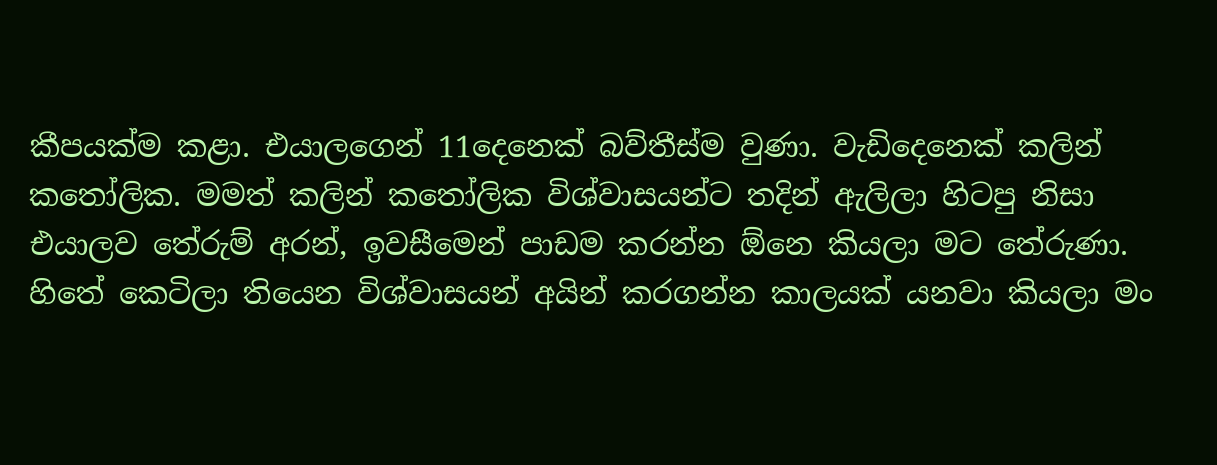කීපයක්ම කළා. එයාලගෙන් 11දෙනෙක් බව්තීස්ම වුණා. වැඩිදෙනෙක් කලින් කතෝලික. මමත් කලින් කතෝලික විශ්වාසයන්ට තදින් ඇලිලා හිටපු නිසා එයාලව තේරුම් අරන්, ඉවසීමෙන් පාඩම කරන්න ඕනෙ කියලා මට තේරුණා. හිතේ කෙටිලා තියෙන විශ්වාසයන් අයින් කරගන්න කාලයක් යනවා කියලා මං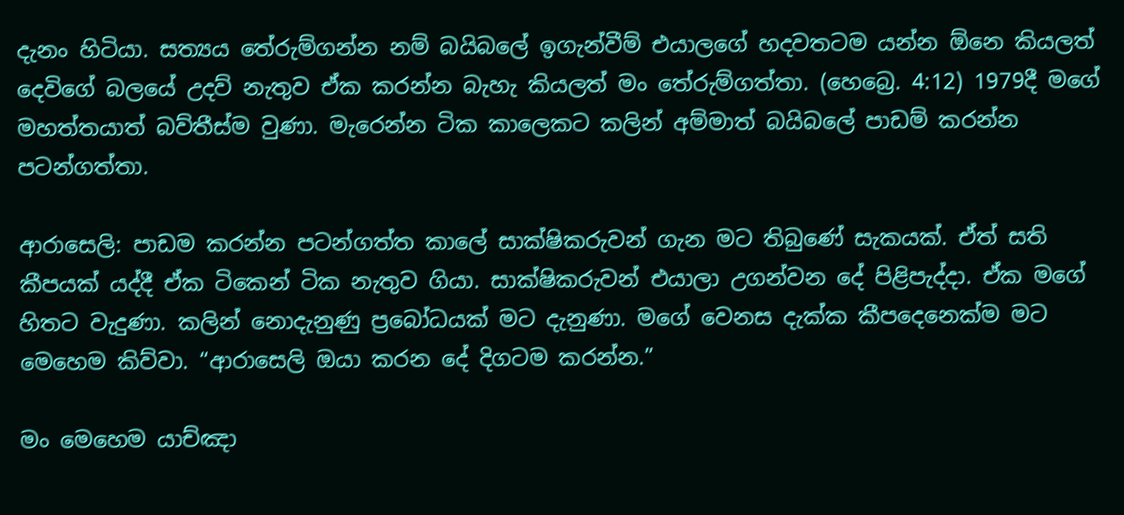දැනං හිටියා. සත්‍යය තේරුම්ගන්න නම් බයිබලේ ඉගැන්වීම් එයාලගේ හදවතටම යන්න ඕනෙ කියලත් දෙවිගේ බලයේ උදව් නැතුව ඒක කරන්න බැහැ කියලත් මං තේරුම්ගත්තා. (හෙබ්‍රෙ. 4:12) 1979දී මගේ මහත්තයාත් බව්තීස්ම වුණා. මැරෙන්න ටික කාලෙකට කලින් අම්මාත් බයිබලේ පාඩම් කරන්න පටන්ගත්තා.

ආරාසෙලි: පාඩම කරන්න පටන්ගත්ත කාලේ සාක්ෂිකරුවන් ගැන මට තිබුණේ සැකයක්. ඒත් සති කීපයක් යද්දී ඒක ටිකෙන් ටික නැතුව ගියා. සාක්ෂිකරුවන් එයාලා උගන්වන දේ පිළිපැද්දා. ඒක මගේ හිතට වැදුණා. කලින් නොදැනුණු ප්‍රබෝධයක් මට දැනුණා. මගේ වෙනස දැක්ක කීපදෙනෙක්ම මට මෙහෙම කිව්වා. “ආරාසෙලි ඔයා කරන දේ දිගටම කරන්න.”

මං මෙහෙම යාච්ඤා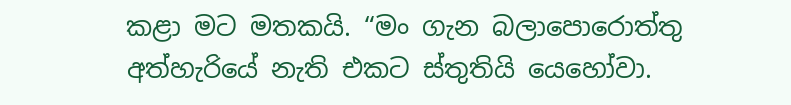කළා මට මතකයි. “මං ගැන බලාපොරොත්තු අත්හැරියේ නැති එකට ස්තුතියි යෙහෝවා.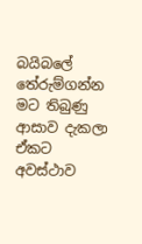බයිබලේ තේරුම්ගන්න මට තිබුණු ආසාව දැකලා ඒකට අවස්ථාව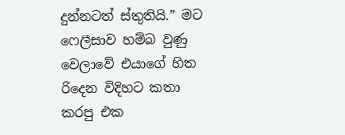දුන්නටත් ස්තුතියි.” මට ෆෙලීසාව හම්බ වුණු වෙලාවේ එයාගේ හිත රිදෙන විදිහට කතා කරපු එක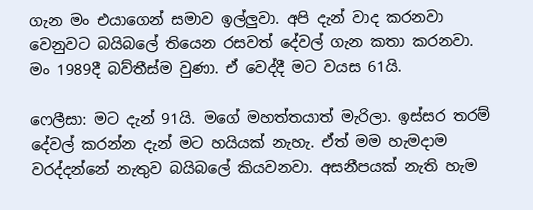ගැන මං එයාගෙන් සමාව ඉල්ලුවා. අපි දැන් වාද කරනවා වෙනුවට බයිබලේ තියෙන රසවත් දේවල් ගැන කතා කරනවා. මං 1989දී බව්තීස්ම වුණා. ඒ වෙද්දී මට වයස 61යි.

ෆෙලීසා: මට දැන් 91යි. මගේ මහත්තයාත් මැරිලා. ඉස්සර තරම් දේවල් කරන්න දැන් මට හයියක් නැහැ. ඒත් මම හැමදාම වරද්දන්නේ නැතුව බයිබලේ කියවනවා. අසනීපයක් නැති හැම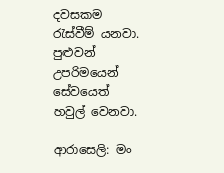දවසකම රැස්වීම් යනවා. පුළුවන් උපරිමයෙන් සේවයෙත් හවුල් වෙනවා.

ආරාසෙලි: මං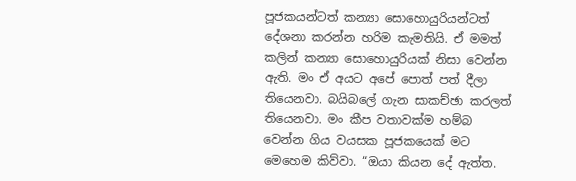පූජකයන්ටත් කන්‍යා සොහොයුරියන්ටත් දේශනා කරන්න හරිම කැමතියි. ඒ මමත් කලින් කන්‍යා සොහොයුරියක් නිසා වෙන්න ඇති. මං ඒ අයට අපේ පොත් පත් දීලා තියෙනවා. බයිබලේ ගැන සාකච්ඡා කරලත් තියෙනවා. මං කීප වතාවක්ම හම්බ වෙන්න ගිය වයසක පූජකයෙක් මට මෙහෙම කිව්වා. “ඔයා කියන දේ ඇත්ත.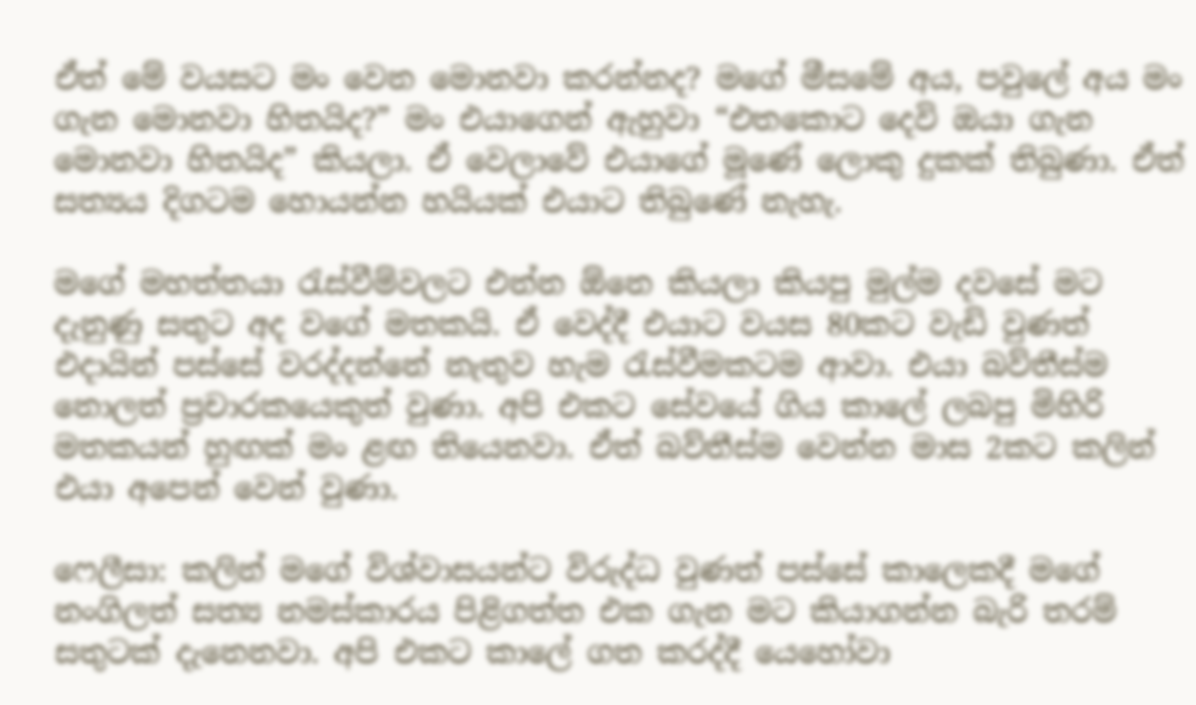ඒත් මේ වයසට මං වෙන මොනවා කරන්නද? මගේ මීසමේ අය, පවුලේ අය මං ගැන මොනවා හිතයිද?” මං එයාගෙන් ඇහුවා “එතකොට දෙවි ඔයා ගැන මොනවා හිතයිද” කියලා. ඒ වෙලාවේ එයාගේ මූණේ ලොකු දුකක් තිබුණා. ඒත් සත්‍යය දිගටම හොයන්න හයියක් එයාට තිබුණේ නැහැ.

මගේ මහත්තයා රැස්වීම්වලට එන්න ඕනෙ කියලා කියපු මුල්ම දවසේ මට දැනුණු සතුට අද වගේ මතකයි. ඒ වෙද්දී එයාට වයස 80කට වැඩි වුණත් එදායින් පස්සේ වරද්දන්නේ නැතුව හැම රැස්වීමකටම ආවා. එයා බව්තීස්ම නොලත් ප්‍රචාරකයෙකුත් වුණා. අපි එකට සේවයේ ගිය කාලේ ලබපු මිහිරි මතකයන් හුඟක් මං ළඟ තියෙනවා. ඒත් බව්තීස්ම වෙන්න මාස 2කට කලින් එයා අපෙන් වෙන් වුණා.

ෆෙලීසා: කලින් මගේ විශ්වාසයන්ට විරුද්ධ වුණත් පස්සේ කාලෙකදී මගේ නංගිලත් සත්‍ය නමස්කාරය පිළිගත්ත එක ගැන මට කියාගන්න බැරි තරම් සතුටක් දැනෙනවා. අපි එකට කාලේ ගත කරද්දී යෙහෝවා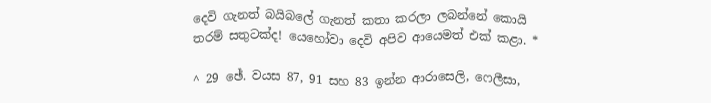දෙවි ගැනත් බයිබලේ ගැනත් කතා කරලා ලබන්නේ කොයි තරම් සතුටක්ද! යෙහෝවා දෙවි අපිව ආයෙමත් එක් කළා. *

^ 29 ඡේ. වයස 87, 91 සහ 83 ඉන්න ආරාසෙලි, ෆෙලීසා,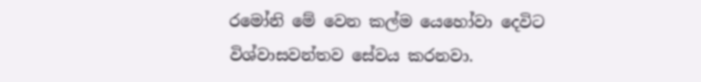රමෝනි මේ වෙන කල්ම යෙහෝවා දෙවිට විශ්වාසවන්තව සේවය කරනවා.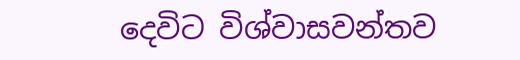දෙවිට විශ්වාසවන්තව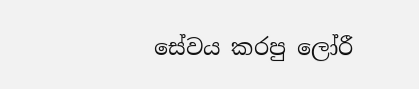සේවය කරපු ලෝරී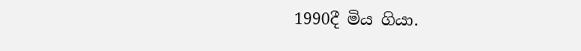1990දී මිය ගියා.